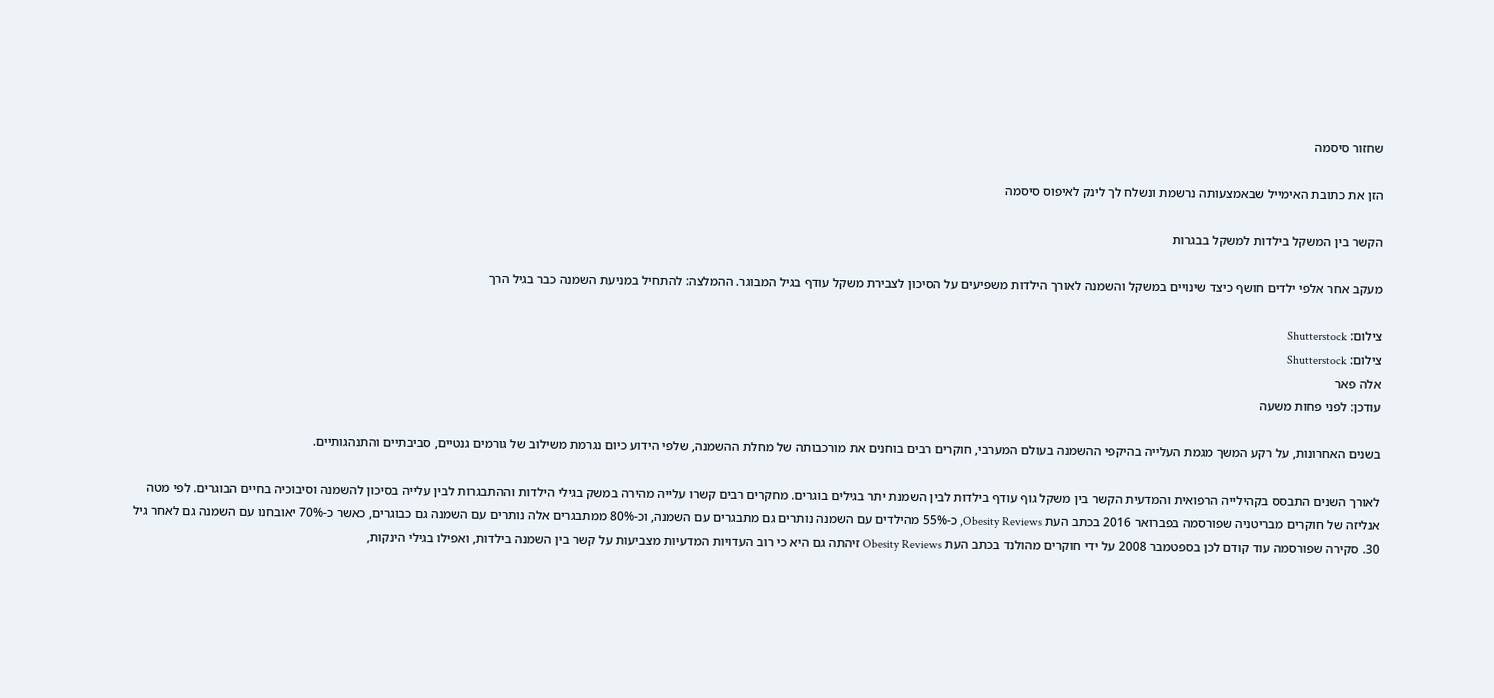שחזור סיסמה

הזן את כתובת האימייל שבאמצעותה נרשמת ונשלח לך לינק לאיפוס סיסמה

הקשר בין המשקל בילדות למשקל בבגרות

מעקב אחר אלפי ילדים חושף כיצד שינויים במשקל והשמנה לאורך הילדות משפיעים על הסיכון לצבירת משקל עודף בגיל המבוגר. ההמלצה: להתחיל במניעת השמנה כבר בגיל הרך

צילום: Shutterstock
צילום: Shutterstock
אלה פאר
עודכן: לפני פחות משעה

בשנים האחרונות, על רקע המשך מגמת העלייה בהיקפי ההשמנה בעולם המערבי, חוקרים רבים בוחנים את מורכבותה של מחלת ההשמנה, שלפי הידוע כיום נגרמת משילוב של גורמים גנטיים, סביבתיים והתנהגותיים.

לאורך השנים התבסס בקהילייה הרפואית והמדעית הקשר בין משקל גוף עודף בילדות לבין השמנת יתר בגילים בוגרים. מחקרים רבים קשרו עלייה מהירה במשק בגילי הילדות וההתבגרות לבין עלייה בסיכון להשמנה וסיבוכיה בחיים הבוגרים. לפי מטה אנליזה של חוקרים מבריטניה שפורסמה בפברואר 2016 בכתב העת Obesity Reviews, כ-55% מהילדים עם השמנה נותרים גם מתבגרים עם השמנה, וכ-80% ממתבגרים אלה נותרים עם השמנה גם כבוגרים, כאשר כ-70% יאובחנו עם השמנה גם לאחר גיל 30. סקירה שפורסמה עוד קודם לכן בספטמבר 2008 על ידי חוקרים מהולנד בכתב העת Obesity Reviews זיהתה גם היא כי רוב העדויות המדעיות מצביעות על קשר בין השמנה בילדות, ואפילו בגילי הינקות,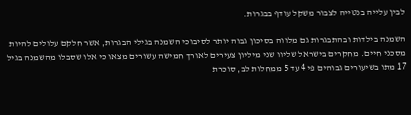לבין עלייה בנטייה לצבור משקל עודף בבגרות.

השמנה בילדות ובהתבגרות גם מלווה בסיכון גבוה יותר לסיבוכי השמנה בגילי הבגרות, אשר חלקם עלולים להיות מסכני חיים. מחקרים בישראל שליוו שני מיליון צעירים לאורך חמישה עשורים מצאו כי אלו שסבלו מהשמנה בגיל 17 מתו בשיעורים גבוהים פי 4 עד 5 ממחלות לב, סוכרת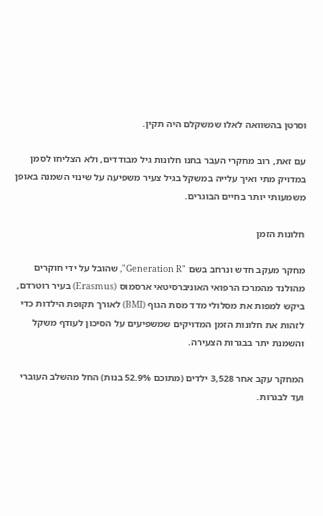וסרטן בהשוואה לאלו שמשקלם היה תקין.

עם זאת, רוב מחקרי העבר בחנו חלונות גיל מבודדים, ולא הצליחו לסמן במדויק מתי ואיך עלייה במשקל בגיל צעיר משפיעה על שינוי השמנה באופן משמעותי יותר בחיים הבוגרים.

חלונות הזמן

מחקר מעקב חדש ונרחב בשם "Generation R", שהובל על ידי חוקרים מהולנד מהמרכז הרפואי האוניברסיטאי ארסמוס (Erasmus) בעיר רוטרדם, ביקש למפות את מסלולי מדד מסת הגוף (BMI) לאורך תקופת הילדות כדי לזהות את חלונות הזמן המדויקים שמשפיעים על הסיכון לעודף משקל והשמנת יתר בבגרות הצעירה.

המחקר עקב אחר 3,528 ילדים (מתוכם 52.9% בנות) החל מהשלב העוברי ועד לבגרות.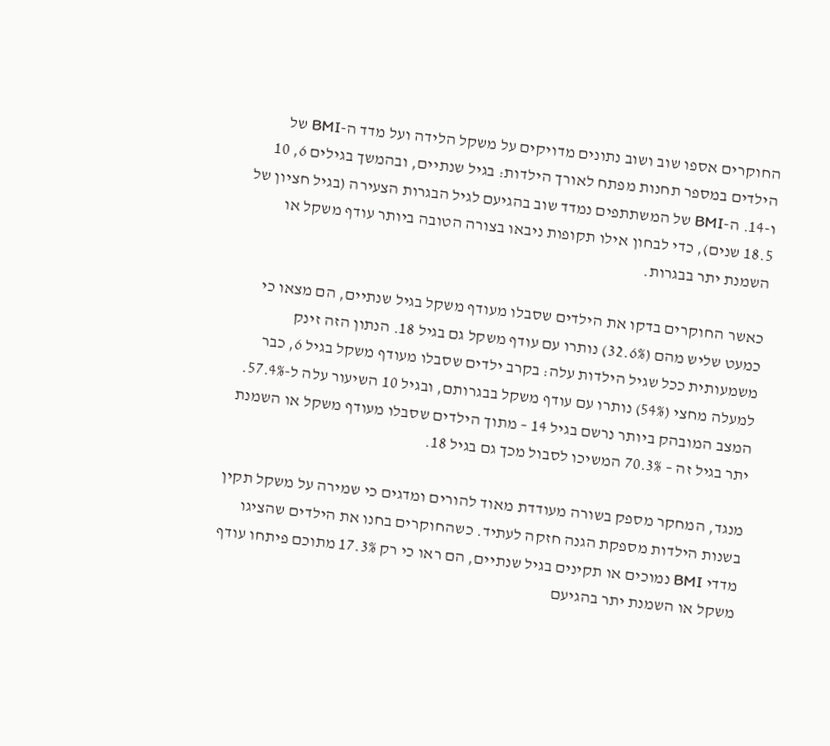החוקרים אספו שוב ושוב נתונים מדויקים על משקל הלידה ועל מדד ה-BMI של הילדים במספר תחנות מפתח לאורך הילדות: בגיל שנתיים, ובהמשך בגילים 6, 10 ו-14. ה-BMI של המשתתפים נמדד שוב בהגיעם לגיל הבגרות הצעירה (בגיל חציון של 18.5 שנים), כדי לבחון אילו תקופות ניבאו בצורה הטובה ביותר עודף משקל או השמנת יתר בבגרות.

כאשר החוקרים בדקו את הילדים שסבלו מעודף משקל בגיל שנתיים, הם מצאו כי כמעט שליש מהם (32.6%) נותרו עם עודף משקל גם בגיל 18. הנתון הזה זינק משמעותית ככל שגיל הילדות עלה: בקרב ילדים שסבלו מעודף משקל בגיל 6, כבר למעלה מחצי (54%) נותרו עם עודף משקל בבגרותם, ובגיל 10 השיעור עלה ל-57.4%. המצב המובהק ביותר נרשם בגיל 14 – מתוך הילדים שסבלו מעודף משקל או השמנת יתר בגיל זה – 70.3% המשיכו לסבול מכך גם בגיל 18.

מנגד, המחקר מספק בשורה מעודדת מאוד להורים ומדגים כי שמירה על משקל תקין בשנות הילדות מספקת הגנה חזקה לעתיד. כשהחוקרים בחנו את הילדים שהציגו מדדי BMI נמוכים או תקינים בגיל שנתיים, הם ראו כי רק 17.3% מתוכם פיתחו עודף משקל או השמנת יתר בהגיעם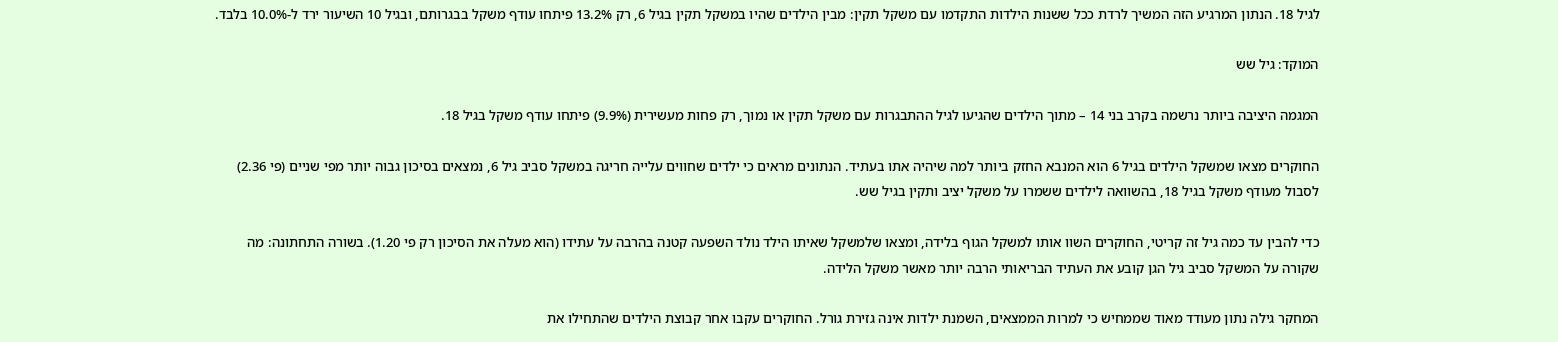לגיל 18. הנתון המרגיע הזה המשיך לרדת ככל ששנות הילדות התקדמו עם משקל תקין: מבין הילדים שהיו במשקל תקין בגיל 6, רק 13.2% פיתחו עודף משקל בבגרותם, ובגיל 10 השיעור ירד ל-10.0% בלבד.

המוקד: גיל שש

המגמה היציבה ביותר נרשמה בקרב בני 14 – מתוך הילדים שהגיעו לגיל ההתבגרות עם משקל תקין או נמוך, רק פחות מעשירית (9.9%) פיתחו עודף משקל בגיל 18.

החוקרים מצאו שמשקל הילדים בגיל 6 הוא המנבא החזק ביותר למה שיהיה אתו בעתיד. הנתונים מראים כי ילדים שחווים עלייה חריגה במשקל סביב גיל 6, נמצאים בסיכון גבוה יותר מפי שניים (פי 2.36) לסבול מעודף משקל בגיל 18, בהשוואה לילדים ששמרו על משקל יציב ותקין בגיל שש.

כדי להבין עד כמה גיל זה קריטי, החוקרים השוו אותו למשקל הגוף בלידה, ומצאו שלמשקל שאיתו הילד נולד השפעה קטנה בהרבה על עתידו (הוא מעלה את הסיכון רק פי 1.20). בשורה התחתונה: מה שקורה על המשקל סביב גיל הגן קובע את העתיד הבריאותי הרבה יותר מאשר משקל הלידה.

המחקר גילה נתון מעודד מאוד שממחיש כי למרות הממצאים, השמנת ילדות אינה גזירת גורל. החוקרים עקבו אחר קבוצת הילדים שהתחילו את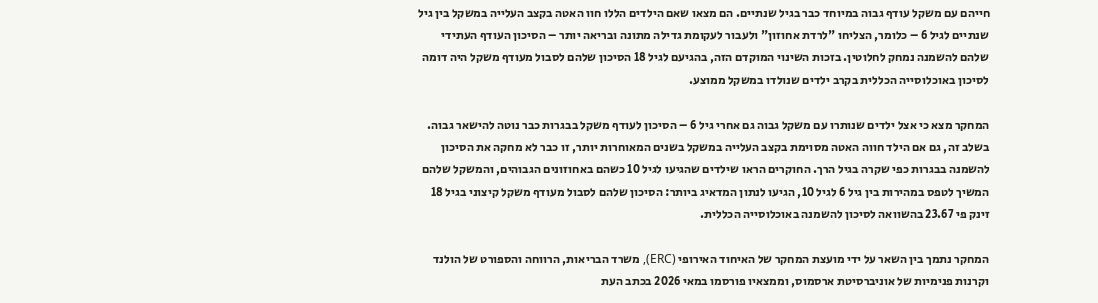חייהם עם משקל עודף גבוה במיוחד כבר בגיל שנתיים. הם מצאו שאם הילדים הללו חוו האטה בקצב העלייה במשקל בין גיל שנתיים לגיל 6 – כלומר, הצליחו "לרדת אחוזון" ולעבור לעקומת גדילה מתונה ובריאה יותר – הסיכון העודף העתידי שלהם להשמנה נמחק לחלוטין. בזכות השינוי המוקדם הזה, בהגיעם לגיל 18 הסיכון שלהם לסבול מעודף משקל היה דומה לסיכון באוכלוסייה הכללית בקרב ילדים שנולדו במשקל ממוצע.

המחקר מצא כי אצל ילדים שנותרו עם משקל גבוה גם אחרי גיל 6 – הסיכון לעודף משקל בבגרות כבר נוטה להישאר גבוה. בשלב זה, גם אם הילד חווה האטה מסוימת בקצב העלייה במשקל בשנים המאוחרות יותר, זו כבר לא מחקה את הסיכון להשמנה בבגרות כפי שקרה בגיל הרך. החוקרים הראו שילדים שהגיעו לגיל 10 כשהם באחוזונים הגבוהים, והמשקל שלהם המשיך לטפס במהירות בין גיל 6 לגיל 10, הגיעו לנתון המדאיג ביותר: הסיכון שלהם לסבול מעודף משקל קיצוני בגיל 18 זינק פי 23.67 בהשוואה לסיכון להשמנה באוכלוסייה הכללית.

המחקר נתמך בין השאר על ידי מועצת המחקר של האיחוד האירופי (ERC), משרד הבריאות, הרווחה והספורט של הולנד וקרנות פנימיות של אוניברסיטת ארסמוס, וממצאיו פורסמו במאי 2026 בכתב העת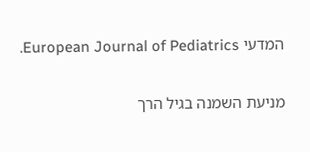המדעי European Journal of Pediatrics.

מניעת השמנה בגיל הרך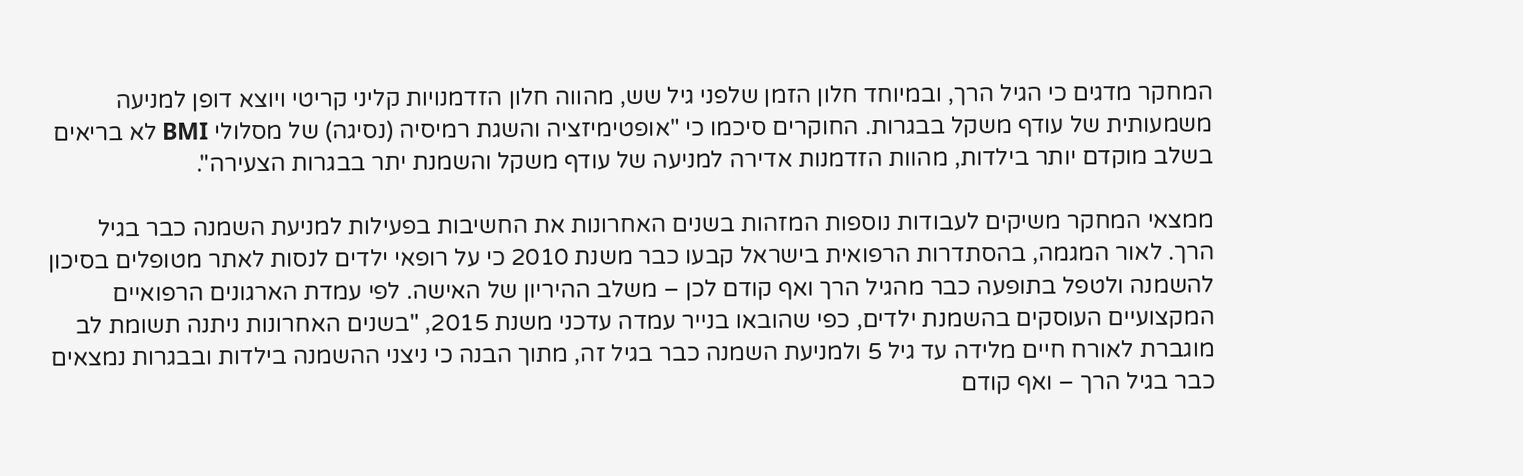המחקר מדגים כי הגיל הרך, ובמיוחד חלון הזמן שלפני גיל שש, מהווה חלון הזדמנויות קליני קריטי ויוצא דופן למניעה משמעותית של עודף משקל בבגרות. החוקרים סיכמו כי "אופטימיזציה והשגת רמיסיה (נסיגה) של מסלולי BMI לא בריאים בשלב מוקדם יותר בילדות, מהוות הזדמנות אדירה למניעה של עודף משקל והשמנת יתר בבגרות הצעירה".

ממצאי המחקר משיקים לעבודות נוספות המזהות בשנים האחרונות את החשיבות בפעילות למניעת השמנה כבר בגיל הרך. לאור המגמה, בהסתדרות הרפואית בישראל קבעו כבר משנת 2010 כי על רופאי ילדים לנסות לאתר מטופלים בסיכון להשמנה ולטפל בתופעה כבר מהגיל הרך ואף קודם לכן – משלב ההיריון של האישה. לפי עמדת הארגונים הרפואיים המקצועיים העוסקים בהשמנת ילדים, כפי שהובאו בנייר עמדה עדכני משנת 2015, "בשנים האחרונות ניתנה תשומת לב מוגברת לאורח חיים מלידה עד גיל 5 ולמניעת השמנה כבר בגיל זה, מתוך הבנה כי ניצני ההשמנה בילדות ובבגרות נמצאים כבר בגיל הרך – ואף קודם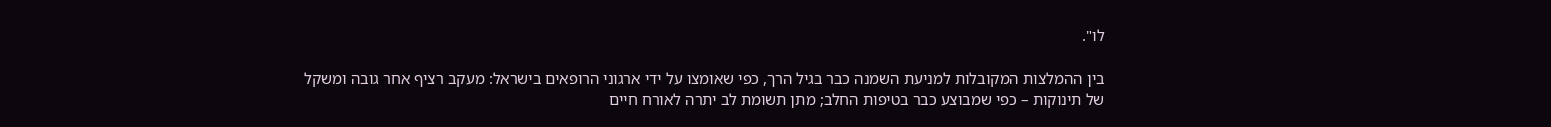לו".

בין ההמלצות המקובלות למניעת השמנה כבר בגיל הרך, כפי שאומצו על ידי ארגוני הרופאים בישראל: מעקב רציף אחר גובה ומשקל של תינוקות – כפי שמבוצע כבר בטיפות החלב; מתן תשומת לב יתרה לאורח חיים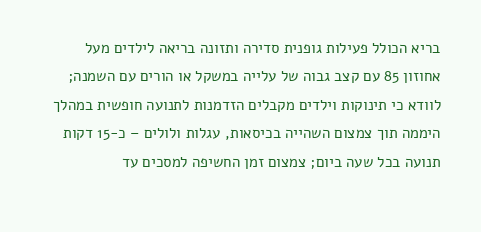בריא הכולל פעילות גופנית סדירה ותזונה בריאה לילדים מעל אחוזון 85 עם קצב גבוה של עלייה במשקל או הורים עם השמנה; לוודא כי תינוקות וילדים מקבלים הזדמנות לתנועה חופשית במהלך היממה תוך צמצום השהייה בכיסאות, עגלות ולולים – כ-15 דקות תנועה בכל שעה ביום; צמצום זמן החשיפה למסכים עד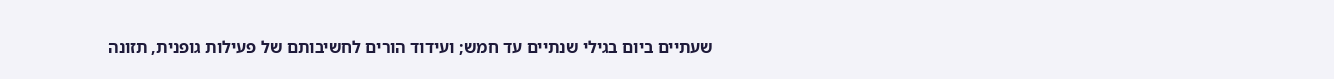שעתיים ביום בגילי שנתיים עד חמש; ועידוד הורים לחשיבותם של פעילות גופנית, תזונה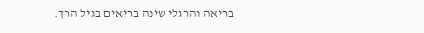בריאה והרגלי שינה בריאים בגיל הרך.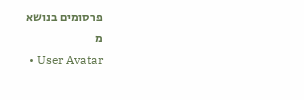פרסומים בנושא
מ
  • User Avatar